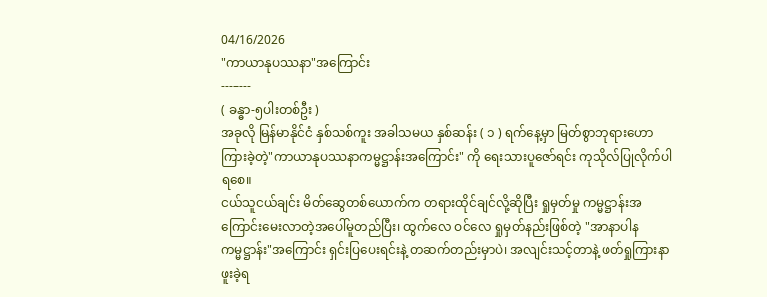04/16/2026
"ကာယာနုပဿနာ"အကြောင်း
---–---
( ခန္ဓာ-၅ပါးတစ်ဦး )
အခုလို မြန်မာနိုင်ငံ နှစ်သစ်ကူး အခါသမယ နှစ်ဆန်း ( ၁ ) ရက်နေ့မှာ မြတ်စွာဘုရားဟောကြားခဲ့တဲ့"ကာယာနုပဿနာကမ္မဋ္ဌာန်းအကြောင်း" ကို ရေးသားပူဇော်ရင်း ကုသိုလ်ပြုလိုက်ပါရစေ။
ငယ်သူငယ်ချင်း မိတ်ဆွေတစ်ယောက်က တရားထိုင်ချင်လို့ဆိုပြီး ရှုမှတ်မှု ကမ္မဋ္ဌာန်းအကြောင်းမေးလာတဲ့အပေါ်မူတည်ပြီး၊ ထွက်လေ ဝင်လေ ရှုမှတ်နည်းဖြစ်တဲ့ "အာနာပါနကမ္မဋ္ဌာန်း"အကြောင်း ရှင်းပြပေးရင်းနဲ့ တဆက်တည်းမှာပဲ၊ အလျင်းသင့်တာနဲ့ ဖတ်ရှုကြားနာဖူးခဲ့ရ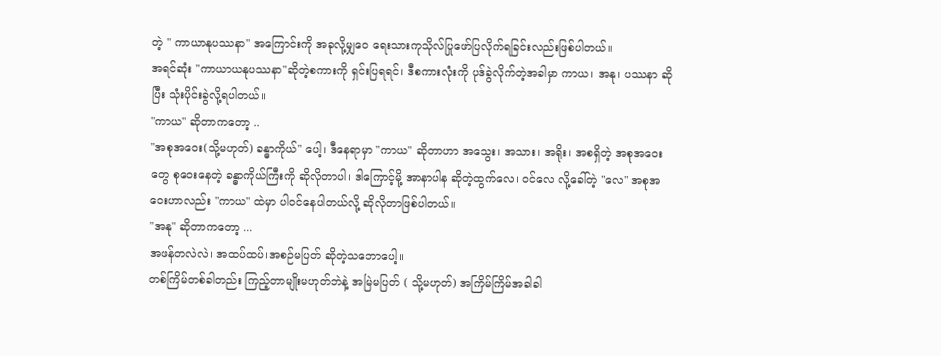တဲ့ " ကာယာနုပဿနာ" အကြောင်းကို အခုလို့မျှဝေ ရေးသားကုသိုလ်ပြုဖော်ပြလိုက်ရခြင်းလည်းဖြစ်ပါတယ်။
အရင်ဆုံး "ကာယာယနုပဿနာ"ဆိုတဲ့စကားကို ရှင်းပြရရင်၊ ဒီစကားလုံးကို ပုဒ်ခွဲလိုက်တဲ့အခါမှာ ကာယ၊ အနု၊ ပဿနာ ဆိုပြီး သုံးပိုင်းခွဲလို့ရပါတယ်။
"ကာယ" ဆိုတာကတော့ ..
"အစုအဝေး(သို့မဟုတ်) ခန္ဓာကိုယ်" ပေါ့၊ ဒီနေရာမှာ "ကာယ" ဆိုတာဟာ အသွေး၊ အသား၊ အရိုး၊ အစရှိတဲ့ အစုအဝေးတွေ စုဝေးနေတဲ့ ခန္ဓာကိုယ်ကြီးကို ဆိုလိုတာပါ၊ ဒါကြောင့်မို့ အာနာပါန ဆိုတဲ့ထွက်လေ၊ ဝင်လေ လို့ခေါ်တဲ့ "လေ" အစုအဝေးဟာလည်း "ကာယ" ထဲမှာ ပါဝင်နေပါတယ်လို့ ဆိုလိုတာဖြစ်ပါတယ်။
"အနု" ဆိုတာကတော့ ...
အဖန်တလဲလဲ၊ အထပ်ထပ်၊အစဉ်မပြတ် ဆိုတဲ့သဘောပေါ့။
တစ်ကြိမ်တစ်ခါတည်း ကြည့်တာမျိုးမဟုတ်ဘဲနဲ့ အမြဲမပြတ် ( သို့မဟုတ်) အကြိမ်ကြိမ်အခါခါ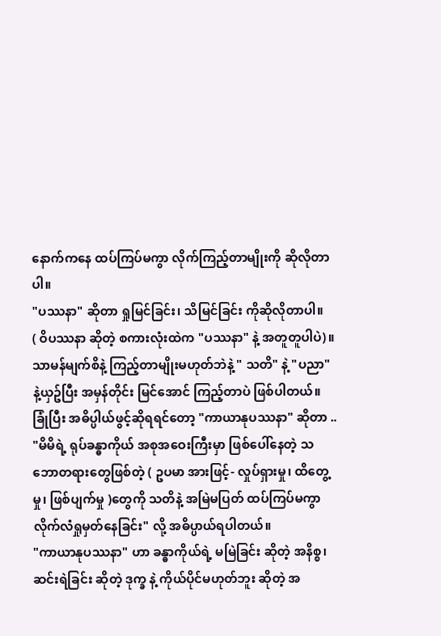နောက်ကနေ ထပ်ကြပ်မကွာ လိုက်ကြည့်တာမျိုးကို ဆိုလိုတာပါ။
"ပဿနာ" ဆိုတာ ရှုမြင်ခြင်း၊ သိမြင်ခြင်း ကိုဆိုလိုတာပါ။
( ဝိပဿနာ ဆိုတဲ့ စကားလုံးထဲက "ပဿနာ" နဲ့ အတူတူပါပဲ)။
သာမန်မျက်စိနဲ့ ကြည့်တာမျိုးမဟုတ်ဘဲနဲ့ " သတိ" နဲ့ "ပညာ" နဲ့ယှဥ်ပြီး အမှန်တိုင်း မြင်အောင် ကြည့်တာပဲ ဖြစ်ပါတယ်။
ခြုံပြီး အဓိပ္ပါယ်ဖွင့်ဆိုရရင်တော့ "ကာယာနုပဿနာ" ဆိုတာ ..
"မိမိရဲ့ ရုပ်ခန္ဓာကိုယ် အစုအဝေးကြီးမှာ ဖြစ်ပေါ်နေတဲ့ သဘောတရားတွေဖြစ်တဲ့ ( ဥပမာ အားဖြင့်- လှုပ်ရှားမှု၊ ထိတွေ့မှု၊ ဖြစ်ပျက်မှု )တွေကို သတိနဲ့ အမြဲမပြတ် ထပ်ကြပ်မကွာ လိုက်လံရှုမှတ်နေခြင်း" လို့ အဓိပ္ပာယ်ရပါတယ်။
"ကာယာနုပဿနာ" ဟာ ခန္ဓာကိုယ်ရဲ့ မမြဲခြင်း ဆိုတဲ့ အနိစ္စ၊ ဆင်းရဲခြင်း ဆိုတဲ့ ဒုက္ခ နဲ့ ကိုယ်ပိုင်မဟုတ်ဘူး ဆိုတဲ့ အ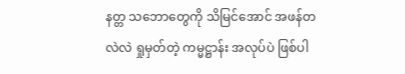နတ္တ သဘောတွေကို သိမြင်အောင် အဖန်တလဲလဲ ရှုမှတ်တဲ့ ကမ္မဋ္ဌာန်း အလုပ်ပဲ ဖြစ်ပါ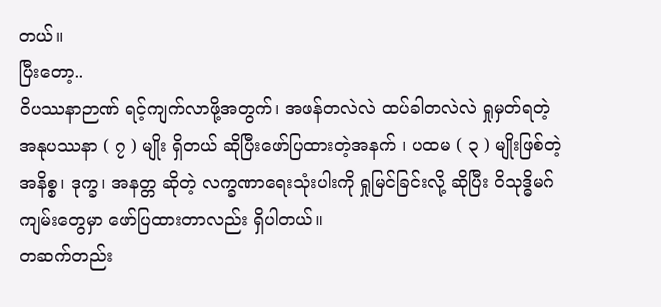တယ်။
ပြီးတော့..
ဝိပဿနာဉာဏ် ရင့်ကျက်လာဖို့အတွက်၊ အဖန်တလဲလဲ ထပ်ခါတလဲလဲ ရှုမှတ်ရတဲ့ အနုပဿနာ ( ၇ ) မျိုး ရှိတယ် ဆိုပြီးဖော်ပြထားတဲ့အနက် ၊ ပထမ ( ၃ ) မျိုးဖြစ်တဲ့ အနိစ္စ၊ ဒုက္ခ၊ အနတ္တ ဆိုတဲ့ လက္ခဏာရေးသုံးပါးကို ရှုမြင်ခြင်းလို့ ဆိုပြီး ဝိသုဒ္ဓိမဂ်ကျမ်းတွေမှာ ဖော်ပြထားတာလည်း ရှိပါတယ်။
တဆက်တည်း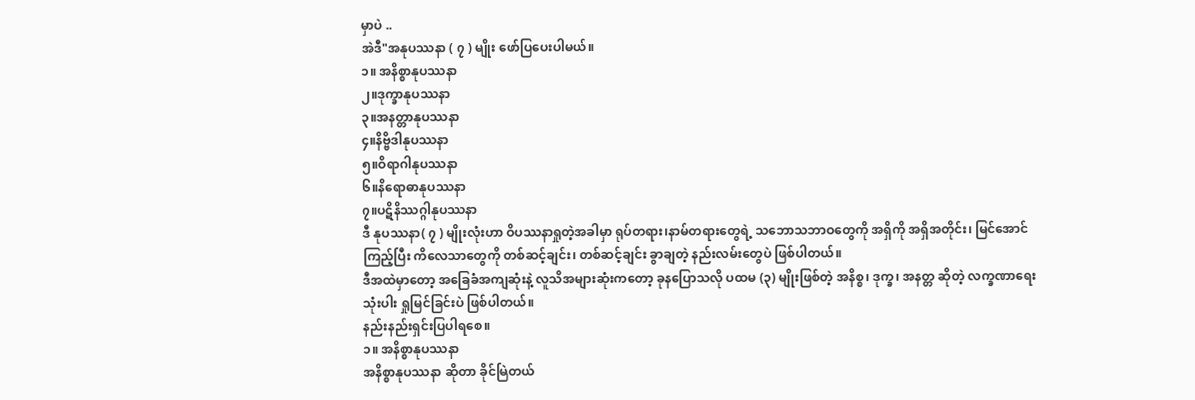မှာပဲ ..
အဲဒီ"အနုပဿနာ ( ၇ ) မျိုး ဖော်ပြပေးပါမယ်။
၁။ အနိစ္စာနုပဿနာ
၂။ဒုက္ခာနုပဿနာ
၃။အနတ္တာနုပဿနာ
၄။နိဗ္ဗိဒါနုပဿနာ
၅။ဝိရာဂါနုပဿနာ
၆။နိရောဓာနုပဿနာ
၇။ပဋိနိဿဂ္ဂါနုပဿနာ
ဒီ နုပဿနာ( ၇ ) မျိုးလုံးဟာ ဝိပဿနာရှုတဲ့အခါမှာ ရုပ်တရား၊နာမ်တရားတွေရဲ့ သဘောသဘာဝတွေကို အရှိကို အရှိအတိုင်း၊ မြင်အောင်ကြည့်ပြီး ကိလေသာတွေကို တစ်ဆင့်ချင်း၊ တစ်ဆင့်ချင်း ခွာချတဲ့ နည်းလမ်းတွေပဲ ဖြစ်ပါတယ်။
ဒီအထဲမှာတော့ အခြေခံအကျဆုံးနဲ့ လူသိအများဆုံးကတော့ ခုနပြောသလို ပထမ (၃) မျိုးဖြစ်တဲ့ အနိစ္စ၊ ဒုက္ခ၊ အနတ္တ ဆိုတဲ့ လက္ခဏာရေး သုံးပါး ရှုမြင်ခြင်းပဲ ဖြစ်ပါတယ်။
နည်းနည်းရှင်းပြပါရစေ။
၁။ အနိစ္စာနုပဿနာ
အနိစ္စာနုပဿနာ ဆိုတာ ခိုင်မြဲတယ်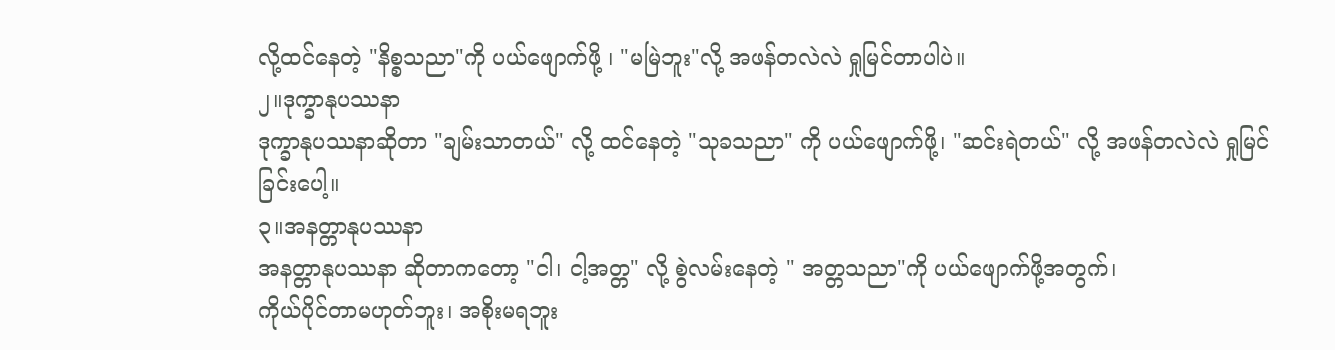လို့ထင်နေတဲ့ "နိစ္စသညာ"ကို ပယ်ဖျောက်ဖို့ ၊ "မမြဲဘူး"လို့ အဖန်တလဲလဲ ရှုမြင်တာပါပဲ။
၂။ဒုက္ခာနုပဿနာ
ဒုက္ခာနုပဿနာဆိုတာ "ချမ်းသာတယ်" လို့ ထင်နေတဲ့ "သုခသညာ" ကို ပယ်ဖျောက်ဖို့၊ "ဆင်းရဲတယ်" လို့ အဖန်တလဲလဲ ရှုမြင်ခြင်းပေါ့။
၃။အနတ္တာနုပဿနာ
အနတ္တာနုပဿနာ ဆိုတာကတော့ "ငါ၊ ငါ့အတ္တ" လို့ စွဲလမ်းနေတဲ့ " အတ္တသညာ"ကို ပယ်ဖျောက်ဖို့အတွက်၊
ကိုယ်ပိုင်တာမဟုတ်ဘူး၊ အစိုးမရဘူး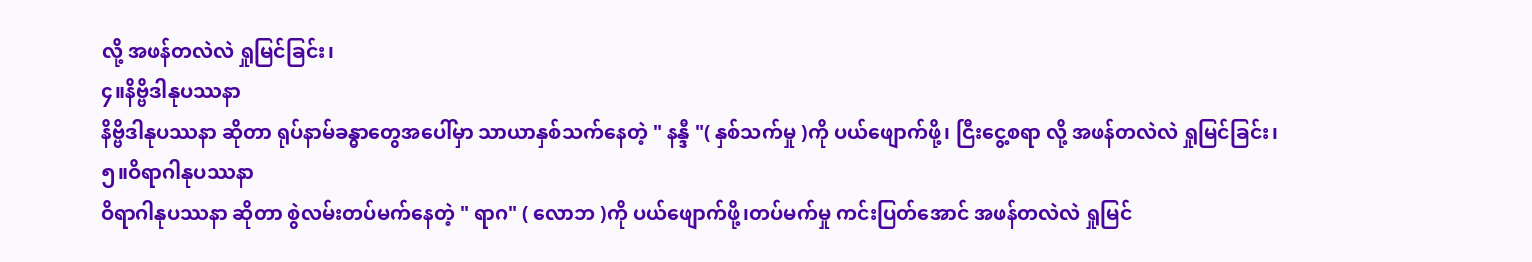လို့ အဖန်တလဲလဲ ရှုမြင်ခြင်း၊
၄။နိဗ္ဗိဒါနုပဿနာ
နိဗ္ဗိဒါနုပဿနာ ဆိုတာ ရုပ်နာမ်ခန္ဓာတွေအပေါ်မှာ သာယာနှစ်သက်နေတဲ့ " နန္ဒီ "( နှစ်သက်မှု )ကို ပယ်ဖျောက်ဖို့၊ ငြီးငွေ့စရာ လို့ အဖန်တလဲလဲ ရှုမြင်ခြင်း၊
၅။ဝိရာဂါနုပဿနာ
ဝိရာဂါနုပဿနာ ဆိုတာ စွဲလမ်းတပ်မက်နေတဲ့ " ရာဂ" ( လောဘ )ကို ပယ်ဖျောက်ဖို့၊တပ်မက်မှု ကင်းပြတ်အောင် အဖန်တလဲလဲ ရှုမြင်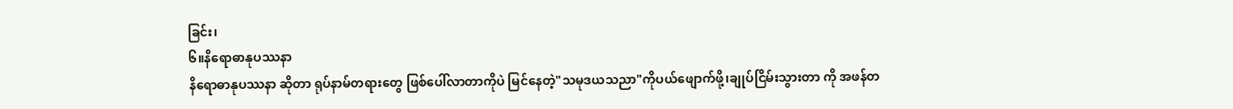ခြင်း၊
၆။နိရောဓာနုပဿနာ
နိရောဓာနုပဿနာ ဆိုတာ ရုပ်နာမ်တရားတွေ ဖြစ်ပေါ်လာတာကိုပဲ မြင်နေတဲ့"သမုဒယသညာ"ကိုပယ်ဖျောက်ဖို့၊ချုပ်ငြိမ်းသွားတာ ကို အဖန်တ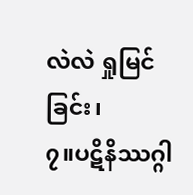လဲလဲ ရှုမြင်ခြင်း၊
၇။ပဋိနိဿဂ္ဂါ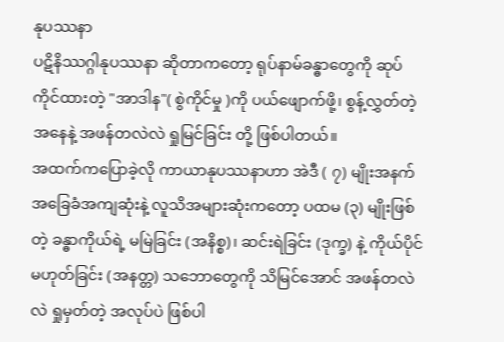နုပဿနာ
ပဋိနိဿဂ္ဂါနုပဿနာ ဆိုတာကတော့ ရုပ်နာမ်ခန္ဓာတွေကို ဆုပ်ကိုင်ထားတဲ့ "အာဒါန"( စွဲကိုင်မှု )ကို ပယ်ဖျောက်ဖို့၊ စွန့်လွှတ်တဲ့အနေနဲ့ အဖန်တလဲလဲ ရှုမြင်ခြင်း တို့ ဖြစ်ပါတယ်။
အထက်ကပြောခဲ့လို ကာယာနုပဿနာဟာ အဲဒီ ( ၇) မျိုးအနက် အခြေခံအကျဆုံးနဲ့ လူသိအများဆုံးကတော့ ပထမ (၃) မျိုးဖြစ်တဲ့ ခန္ဓာကိုယ်ရဲ့ မမြဲခြင်း (အနိစ္စ)၊ ဆင်းရဲခြင်း (ဒုက္ခ) နဲ့ ကိုယ်ပိုင်မဟုတ်ခြင်း (အနတ္တ) သဘောတွေကို သိမြင်အောင် အဖန်တလဲလဲ ရှုမှတ်တဲ့ အလုပ်ပဲ ဖြစ်ပါ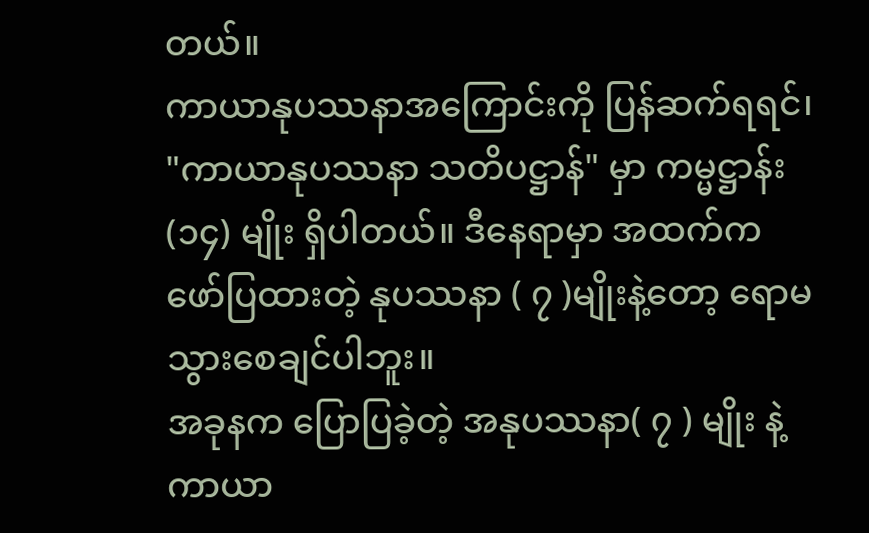တယ်။
ကာယာနုပဿနာအကြောင်းကို ပြန်ဆက်ရရင်၊ "ကာယာနုပဿနာ သတိပဋ္ဌာန်" မှာ ကမ္မဋ္ဌာန်း (၁၄) မျိုး ရှိပါတယ်။ ဒီနေရာမှာ အထက်က ဖော်ပြထားတဲ့ နုပဿနာ ( ၇ )မျိုးနဲ့တော့ ရောမသွားစေချင်ပါဘူး။
အခုနက ပြောပြခဲ့တဲ့ အနုပဿနာ( ၇ ) မျိုး နဲ့ ကာယာ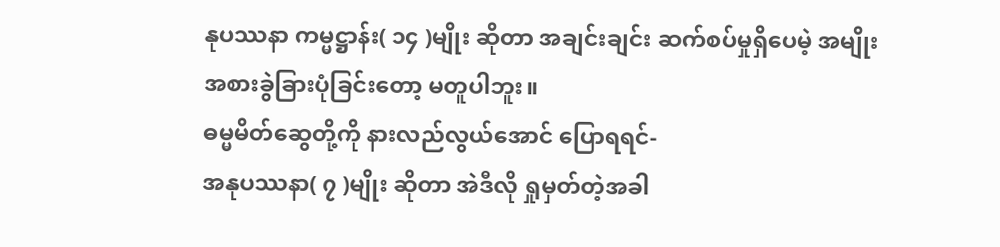နုပဿနာ ကမ္မဋ္ဌာန်း( ၁၄ )မျိုး ဆိုတာ အချင်းချင်း ဆက်စပ်မှုရှိပေမဲ့ အမျိုးအစားခွဲခြားပုံခြင်းတော့ မတူပါဘူး။
ဓမ္မမိတ်ဆွေတို့ကို နားလည်လွယ်အောင် ပြောရရင်-
အနုပဿနာ( ၇ )မျိုး ဆိုတာ အဲဒီလို ရှုမှတ်တဲ့အခါ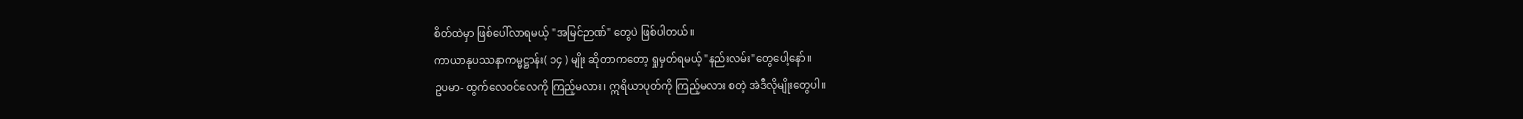စိတ်ထဲမှာ ဖြစ်ပေါ်လာရမယ့် "အမြင်ဉာဏ်" တွေပဲ ဖြစ်ပါတယ်။
ကာယာနုပဿနာကမ္မဋ္ဌာန်း( ၁၄ ) မျိုး ဆိုတာကတော့ ရှုမှတ်ရမယ့် "နည်းလမ်း"တွေပေါ့နော်။
ဥပမာ- ထွက်လေဝင်လေကို ကြည့်မလား၊ ဣရိယာပုတ်ကို ကြည့်မလား စတဲ့ အဲဒီလိုမျိုးတွေပါ။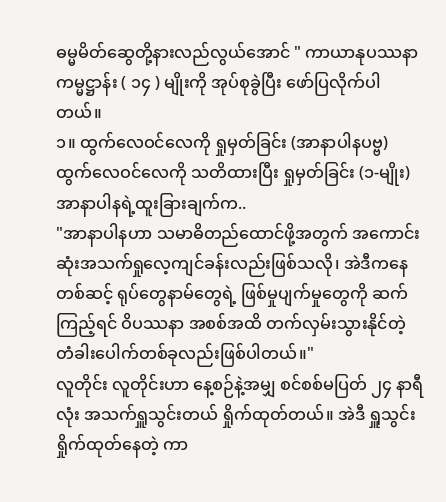ဓမ္မမိတ်ဆွေတို့နားလည်လွယ်အောင် " ကာယာနုပဿနာ ကမ္မဋ္ဌာန်း ( ၁၄ ) မျိုးကို အုပ်စုခွဲပြီး ဖော်ပြလိုက်ပါတယ်။
၁။ ထွက်လေဝင်လေကို ရှုမှတ်ခြင်း (အာနာပါနပဗ္ဗ)
ထွက်လေဝင်လေကို သတိထားပြီး ရှုမှတ်ခြင်း (၁-မျိုး)
အာနာပါနရဲ့ထူးခြားချက်က..
"အာနာပါနဟာ သမာဓိတည်ထောင်ဖို့အတွက် အကောင်းဆုံးအသက်ရှုလေ့ကျင်ခန်းလည်းဖြစ်သလို၊ အဲဒီကနေတစ်ဆင့် ရုပ်တွေနာမ်တွေရဲ့ ဖြစ်မှုပျက်မှုတွေကို ဆက်ကြည့်ရင် ဝိပဿနာ အစစ်အထိ တက်လှမ်းသွားနိုင်တဲ့ တံခါးပေါက်တစ်ခုလည်းဖြစ်ပါတယ်။"
လူတိုင်း လူတိုင်းဟာ နေ့စဉ်နဲ့အမျှ စင်စစ်မပြတ် ၂၄ နာရီလုံး အသက်ရှူသွင်းတယ် ရှိုက်ထုတ်တယ်။ အဲဒီ ရှူသွင်းရှိုက်ထုတ်နေတဲ့ ကာ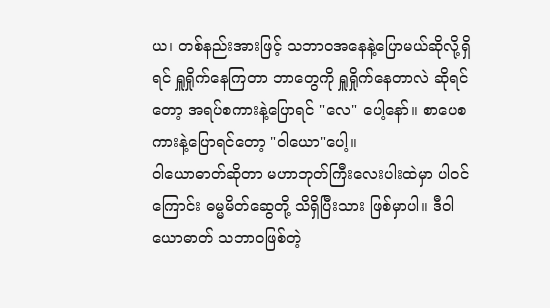ယ၊ တစ်နည်းအားဖြင့် သဘာဝအနေနဲ့ပြောမယ်ဆိုလို့ရှိရင် ရှူရှိုက်နေကြတာ ဘာတွေကို ရှူရှိုက်နေတာလဲ ဆိုရင်တော့ အရပ်စကားနဲ့ပြောရင် "လေ" ပေါ့နော်။ စာပေစကားနဲ့ပြောရင်တော့ "ဝါယော"ပေါ့။
ဝါယောဓာတ်ဆိုတာ မဟာဘုတ်ကြီးလေးပါးထဲမှာ ပါဝင်ကြောင်း ဓမ္မမိတ်ဆွေတို့ သိရှိပြီးသား ဖြစ်မှာပါ။ ဒီဝါယောဓာတ် သဘာဝဖြစ်တဲ့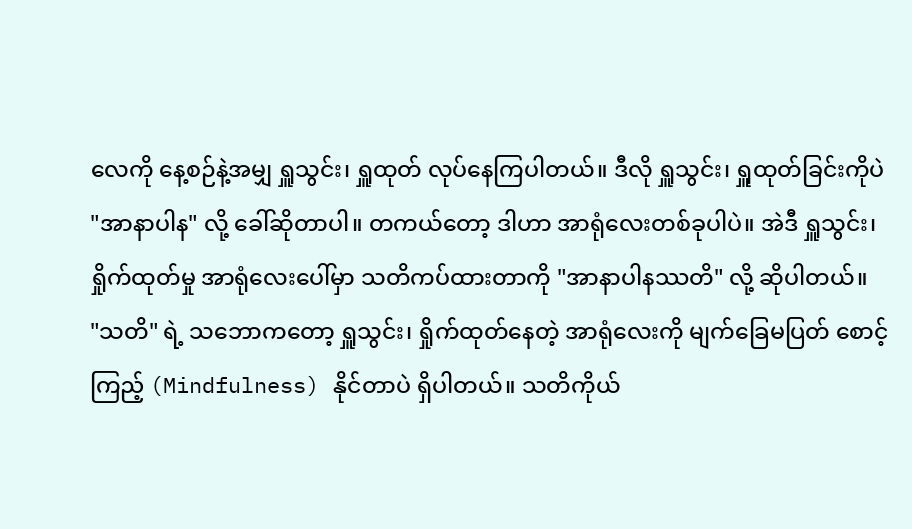လေကို နေ့စဉ်နဲ့အမျှ ရှူသွင်း၊ ရှူထုတ် လုပ်နေကြပါတယ်။ ဒီလို ရှူသွင်း၊ ရှူထုတ်ခြင်းကိုပဲ "အာနာပါန" လို့ ခေါ်ဆိုတာပါ။ တကယ်တော့ ဒါဟာ အာရုံလေးတစ်ခုပါပဲ။ အဲဒီ ရှူသွင်း၊ ရှိုက်ထုတ်မှု အာရုံလေးပေါ်မှာ သတိကပ်ထားတာကို "အာနာပါနဿတိ" လို့ ဆိုပါတယ်။
"သတိ" ရဲ့ သဘောကတော့ ရှူသွင်း၊ ရှိုက်ထုတ်နေတဲ့ အာရုံလေးကို မျက်ခြေမပြတ် စောင့်ကြည့် (Mindfulness) နိုင်တာပဲ ရှိပါတယ်။ သတိကိုယ်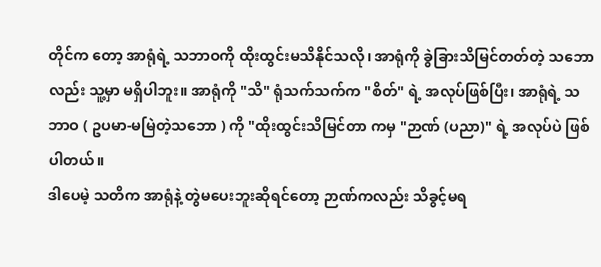တိုင်က တော့ အာရုံရဲ့ သဘာဝကို ထိုးထွင်းမသိနိုင်သလို၊ အာရုံကို ခွဲခြားသိမြင်တတ်တဲ့ သဘောလည်း သူ့မှာ မရှိပါဘူး။ အာရုံကို "သိ" ရုံသက်သက်က "စိတ်" ရဲ့ အလုပ်ဖြစ်ပြီး၊ အာရုံရဲ့ သဘာဝ ( ဥပမာ-မမြဲတဲ့သဘော ) ကို "ထိုးထွင်းသိမြင်တာ ကမှ "ဉာဏ် (ပညာ)" ရဲ့ အလုပ်ပဲ ဖြစ်ပါတယ်။
ဒါပေမဲ့ သတိက အာရုံနဲ့ တွဲမပေးဘူးဆိုရင်တော့ ဉာဏ်ကလည်း သိခွင့်မရ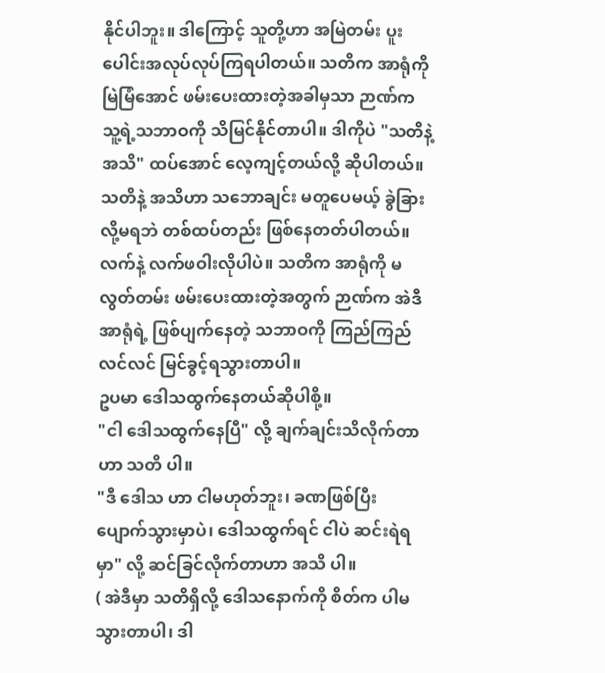နိုင်ပါဘူး။ ဒါကြောင့် သူတို့ဟာ အမြဲတမ်း ပူးပေါင်းအလုပ်လုပ်ကြရပါတယ်။ သတိက အာရုံကို မြဲမြံအောင် ဖမ်းပေးထားတဲ့အခါမှသာ ဉာဏ်က သူ့ရဲ့သဘာဝကို သိမြင်နိုင်တာပါ။ ဒါကိုပဲ "သတိနဲ့ အသိ" ထပ်အောင် လေ့ကျင့်တယ်လို့ ဆိုပါတယ်။
သတိနဲ့ အသိဟာ သဘောချင်း မတူပေမယ့် ခွဲခြားလို့မရဘဲ တစ်ထပ်တည်း ဖြစ်နေတတ်ပါတယ်။ လက်နဲ့ လက်ဖဝါးလိုပါပဲ။ သတိက အာရုံကို မလွတ်တမ်း ဖမ်းပေးထားတဲ့အတွက် ဉာဏ်က အဲဒီအာရုံရဲ့ ဖြစ်ပျက်နေတဲ့ သဘာဝကို ကြည်ကြည်လင်လင် မြင်ခွင့်ရသွားတာပါ။
ဥပမာ ဒေါသထွက်နေတယ်ဆိုပါစို့။
"ငါ ဒေါသထွက်နေပြီ" လို့ ချက်ချင်းသိလိုက်တာဟာ သတိ ပါ။
"ဒီ ဒေါသ ဟာ ငါမဟုတ်ဘူး၊ ခဏဖြစ်ပြီး ပျောက်သွားမှာပဲ၊ ဒေါသထွက်ရင် ငါပဲ ဆင်းရဲရမှာ" လို့ ဆင်ခြင်လိုက်တာဟာ အသိ ပါ။
( အဲဒီမှာ သတိရှိလို့ ဒေါသနောက်ကို စိတ်က ပါမသွားတာပါ၊ ဒါ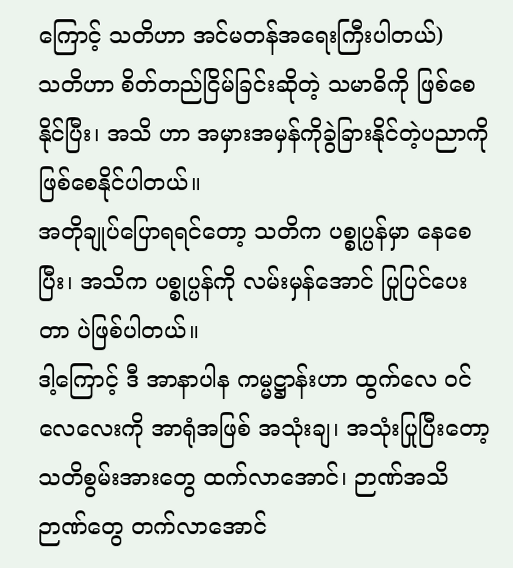ကြောင့် သတိဟာ အင်မတန်အရေးကြီးပါတယ်)
သတိဟာ စိတ်တည်ငြိမ်ခြင်းဆိုတဲ့ သမာဓိကို ဖြစ်စေနိုင်ပြီး၊ အသိ ဟာ အမှားအမှန်ကိုခွဲခြားနိုင်တဲ့ပညာကို ဖြစ်စေနိုင်ပါတယ်။
အတိုချုပ်ပြောရရင်တော့ သတိက ပစ္စုပ္ပန်မှာ နေစေပြီး၊ အသိက ပစ္စုပ္ပန်ကို လမ်းမှန်အောင် ပြုပြင်ပေးတာ ပဲဖြစ်ပါတယ်။
ဒါ့ကြောင့် ဒီ အာနာပါန ကမ္မဋ္ဌာန်းဟာ ထွက်လေ ဝင်လေလေးကို အာရုံအဖြစ် အသုံးချ၊ အသုံးပြုပြီးတော့ သတိစွမ်းအားတွေ ထက်လာအောင်၊ ဉာဏ်အသိဉာဏ်တွေ တက်လာအောင်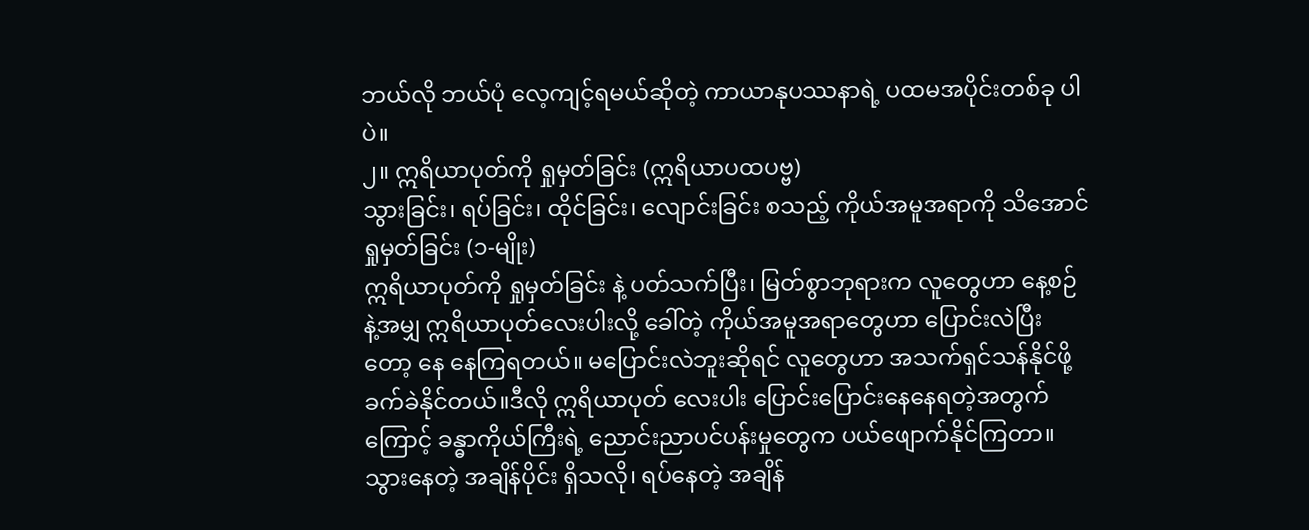ဘယ်လို ဘယ်ပုံ လေ့ကျင့်ရမယ်ဆိုတဲ့ ကာယာနုပဿနာရဲ့ ပထမအပိုင်းတစ်ခု ပါပဲ။
၂။ ဣရိယာပုတ်ကို ရှုမှတ်ခြင်း (ဣရိယာပထပဗ္ဗ)
သွားခြင်း၊ ရပ်ခြင်း၊ ထိုင်ခြင်း၊ လျောင်းခြင်း စသည့် ကိုယ်အမူအရာကို သိအောင် ရှုမှတ်ခြင်း (၁-မျိုး)
ဣရိယာပုတ်ကို ရှုမှတ်ခြင်း နဲ့ ပတ်သက်ပြီး၊ မြတ်စွာဘုရားက လူတွေဟာ နေ့စဉ်နဲ့အမျှ ဣရိယာပုတ်လေးပါးလို့ ခေါ်တဲ့ ကိုယ်အမူအရာတွေဟာ ပြောင်းလဲပြီးတော့ နေ နေကြရတယ်။ မပြောင်းလဲဘူးဆိုရင် လူတွေဟာ အသက်ရှင်သန်နိုင်ဖို့ ခက်ခဲနိုင်တယ်။ဒီလို ဣရိယာပုတ် လေးပါး ပြောင်းပြောင်းနေနေရတဲ့အတွက်ကြောင့် ခန္ဓာကိုယ်ကြီးရဲ့ ညောင်းညာပင်ပန်းမှုတွေက ပယ်ဖျောက်နိုင်ကြတာ။ သွားနေတဲ့ အချိန်ပိုင်း ရှိသလို၊ ရပ်နေတဲ့ အချိန်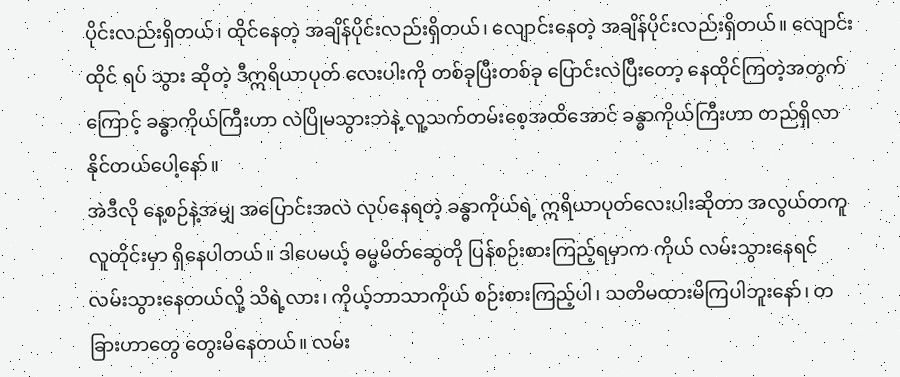ပိုင်းလည်းရှိတယ်၊ ထိုင်နေတဲ့ အချိန်ပိုင်းလည်းရှိတယ်၊ လျောင်းနေတဲ့ အချိန်ပိုင်းလည်းရှိတယ်။ လျောင်း ထိုင် ရပ် သွား ဆိုတဲ့ ဒီဣရိယာပုတ် လေးပါးကို တစ်ခုပြီးတစ်ခု ပြောင်းလဲပြီးတော့ နေထိုင်ကြတဲ့အတွက်ကြောင့် ခန္ဓာကိုယ်ကြီးဟာ လဲပြိုမသွားဘဲနဲ့ လူ့သက်တမ်းစေ့အထိအောင် ခန္ဓာကိုယ်ကြီးဟာ တည်ရှိလာနိုင်တယ်ပေါ့နော်။
အဲဒီလို နေ့စဉ်နဲ့အမျှ အပြောင်းအလဲ လုပ်နေရတဲ့ ခန္ဓာကိုယ်ရဲ့ ဣရိယာပုတ်လေးပါးဆိုတာ အလွယ်တကူ လူတိုင်းမှာ ရှိနေပါတယ်။ ဒါပေမယ့် ဓမ္မမိတ်ဆွေတို ပြန်စဉ်းစားကြည့်ရမှာက ကိုယ် လမ်းသွားနေရင် လမ်းသွားနေတယ်လို့ သိရဲ့လား၊ ကိုယ့်ဘာသာကိုယ် စဉ်းစားကြည့်ပါ၊ သတိမထားမိကြပါဘူးနော်၊ တခြားဟာတွေ တွေးမိနေတယ်။ လမ်း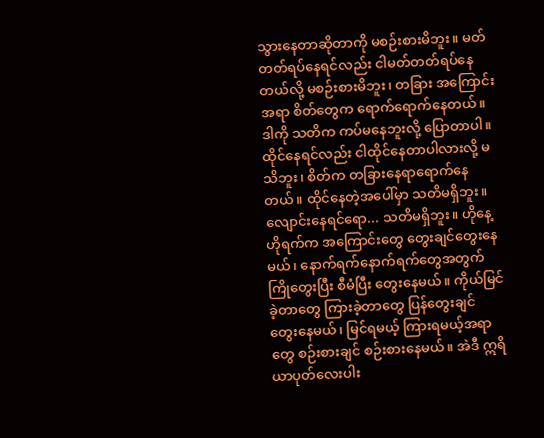သွားနေတာဆိုတာကို မစဉ်းစားမိဘူး။ မတ်တတ်ရပ်နေရင်လည်း ငါမတ်တတ်ရပ်နေတယ်လို့ မစဉ်းစားမိဘူး၊ တခြား အကြောင်းအရာ စိတ်တွေက ရောက်ရောက်နေတယ်။ ဒါကို သတိက ကပ်မနေဘူးလို့ ပြောတာပါ။
ထိုင်နေရင်လည်း ငါထိုင်နေတာပါလားလို့ မသိဘူး၊ စိတ်က တခြားနေရာရောက်နေတယ်။ ထိုင်နေတဲ့အပေါ်မှာ သတိမရှိဘူး။ လျောင်းနေရင်ရော... သတိမရှိဘူး။ ဟိုနေ့ဟိုရက်က အကြောင်းတွေ တွေးချင်တွေးနေမယ်၊ နောက်ရက်နောက်ရက်တွေအတွက် ကြိုတွေးပြီး စီမံပြီး တွေးနေမယ်။ ကိုယ်မြင်ခဲ့တာတွေ ကြားခဲ့တာတွေ ပြန်တွေးချင် တွေးနေမယ်၊ မြင်ရမယ့် ကြားရမယ့်အရာတွေ စဉ်းစားချင် စဉ်းစားနေမယ်။ အဲဒီ ဣရိယာပုတ်လေးပါး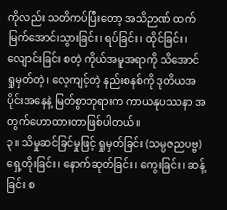ကိုလည်း သတိကပ်ပြီးတော့ အသိဉာဏ် ထက်မြက်အောင်၊သွားခြင်း၊ ရပ်ခြင်း၊ ထိုင်ခြင်း၊ လျောင်းခြင်း စတဲ့ ကိုယ်အမူအရာကို သိအောင် ရှုမှတ်တဲ့၊ လေ့ကျင့်တဲ့ နည်းစနစ်ကို ဒုတိယအပိုင်းအနေနဲ့ မြတ်စွာဘုရားက ကာယနုပဿနာ အတွက်ဟောထားတာဖြစ်ပါတယ်။
၃။ သိမှုဆင်ခြင်မှုဖြင့် ရှုမှတ်ခြင်း (သမ္ပဇညပဗ္ဗ)
ရှေ့တိုးခြင်း၊ နောက်ဆုတ်ခြင်း၊ ကွေးခြင်း၊ ဆန့်ခြင်း စ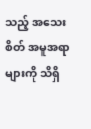သည့် အသေးစိတ် အမူအရာများကို သိရှိ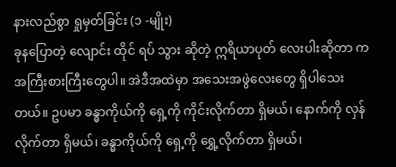နားလည်စွာ ရှုမှတ်ခြင်း (၁ -မျိုး)
ခုနပြောတဲ့ လျောင်း ထိုင် ရပ် သွား ဆိုတဲ့ ဣရိယာပုတ် လေးပါးဆိုတာ ကအကြီးစားကြီးတွေပါ။ အဲဒီအထဲမှာ အသေးအဖွဲလေးတွေ ရှိပါသေးတယ်။ ဥပမာ ခန္ဓာကိုယ်ကို ရှေ့ကို ကိုင်းလိုက်တာ ရှိမယ်၊ နောက်ကို လှန်လိုက်တာ ရှိမယ်၊ ခန္ဓာကိုယ်ကို ရှေ့ကို ရွှေ့လိုက်တာ ရှိမယ်၊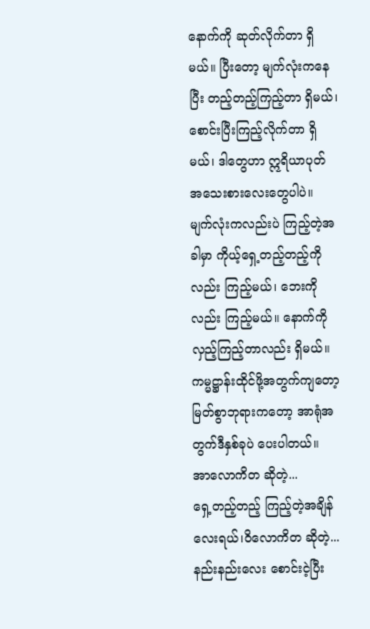နောက်ကို ဆုတ်လိုက်တာ ရှိမယ်။ ပြီးတော့ မျက်လုံးကနေပြီး တည့်တည့်ကြည့်တာ ရှိမယ်၊ စောင်းပြီးကြည့်လိုက်တာ ရှိမယ်၊ ဒါတွေဟာ ဣရိယာပုတ် အသေးစားလေးတွေပါပဲ။
မျက်လုံးကလည်းပဲ ကြည့်တဲ့အခါမှာ ကိုယ့်ရှေ့တည့်တည့်ကို လည်း ကြည့်မယ်၊ ဘေးကိုလည်း ကြည့်မယ်။ နောက်ကို လှည့်ကြည့်တာလည်း ရှိမယ်။ ကမ္မဋ္ဌာန်းထိုင်ဖို့အတွက်ကျတော့ မြတ်စွာဘုရားကတော့ အာရုံအတွက်ဒီနှစ်ခုပဲ ပေးပါတယ်။
အာလောကိတ ဆိုတဲ့...
ရှေ့တည့်တည့် ကြည့်တဲ့အချိန်လေးရယ်၊ဝိလောကိတ ဆိုတဲ့... နည်းနည်းလေး စောင်းငဲ့ပြီး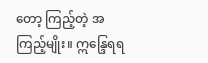တော့ ကြည့်တဲ့ အကြည့်မျိုး။ ဣန္ဒြေရရ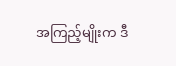အကြည့်မျိုးက ဒီ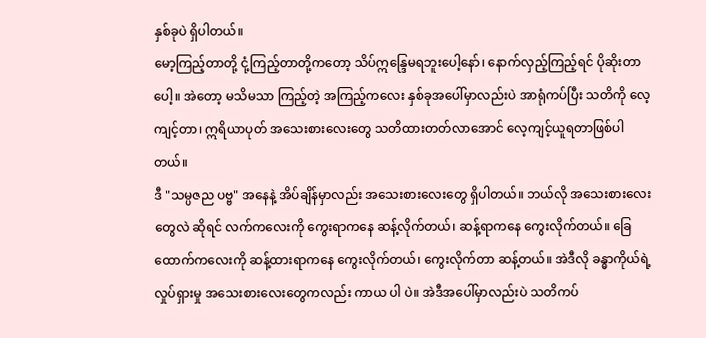နှစ်ခုပဲ ရှိပါတယ်။
မော့ကြည့်တာတို့ ငုံ့ကြည့်တာတို့ကတော့ သိပ်ဣန္ဒြေမရဘူးပေါ့နော်၊ နောက်လှည့်ကြည့်ရင် ပိုဆိုးတာပေါ့။ အဲတော့ မသိမသာ ကြည့်တဲ့ အကြည့်ကလေး နှစ်ခုအပေါ်မှာလည်းပဲ အာရုံကပ်ပြီး သတိကို လေ့ကျင့်တာ၊ ဣရိယာပုတ် အသေးစားလေးတွေ သတိထားတတ်လာအောင် လေ့ကျင့်ယူရတာဖြစ်ပါတယ်။
ဒီ "သမ္ပဇည ပဗ္ဗ" အနေနဲ့ အိပ်ချိန်မှာလည်း အသေးစားလေးတွေ ရှိပါတယ်။ ဘယ်လို အသေးစားလေးတွေလဲ ဆိုရင် လက်ကလေးကို ကွေးရာကနေ ဆန့်လိုက်တယ်၊ ဆန့်ရာကနေ ကွေးလိုက်တယ်။ ခြေထောက်ကလေးကို ဆန့်ထားရာကနေ ကွေးလိုက်တယ်၊ ကွေးလိုက်တာ ဆန့်တယ်။ အဲဒီလို ခန္ဓာကိုယ်ရဲ့ လှုပ်ရှားမှု အသေးစားလေးတွေကလည်း ကာယ ပါ ပဲ။ အဲဒီအပေါ်မှာလည်းပဲ သတိကပ်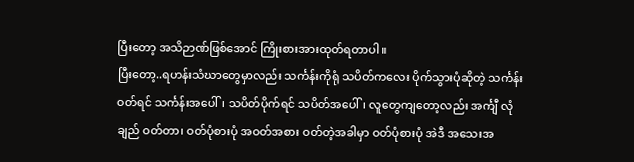ပြီးတော့ အသိဉာဏ်ဖြစ်အောင် ကြိုးစားအားထုတ်ရတာပါ။
ပြီးတော့..ရဟန်းသံဃာတွေမှာလည်း သင်္ကန်းကိုရုံ သပိတ်ကလေး ပိုက်သွားပုံဆိုတဲ့ သင်္ကန်းဝတ်ရင် သင်္ကန်းအပေါ်၊ သပိတ်ပိုက်ရင် သပိတ်အပေါ်၊ လူတွေကျတော့လည်း အင်္ကျီ လုံချည် ဝတ်တာ၊ ဝတ်ပုံစားပုံ အဝတ်အစား ဝတ်တဲ့အခါမှာ ဝတ်ပုံစားပုံ အဲဒီ အသေးအ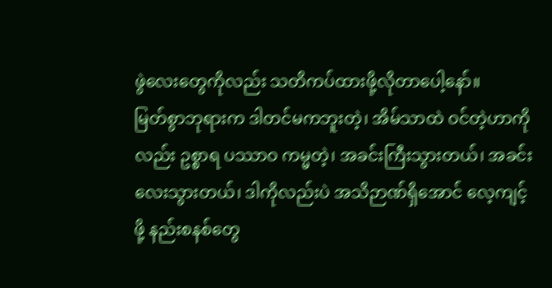ဖွဲလေးတွေကိုလည်း သတိကပ်ထားဖို့လိုတာပေါ့နော်။
မြတ်စွာဘုရားက ဒါတင်မကဘူးတဲ့၊ အိမ်သာထဲ ဝင်တဲ့ဟာကိုလည်း ဥစ္စာရ ပဿာဝ ကမ္မတဲ့၊ အခင်းကြီးသွားတယ်၊ အခင်းလေးသွားတယ်၊ ဒါကိုလည်းပဲ အသိဉာဏ်ရှိအောင် လေ့ကျင့်ဖို့ နည်းစနစ်တွေ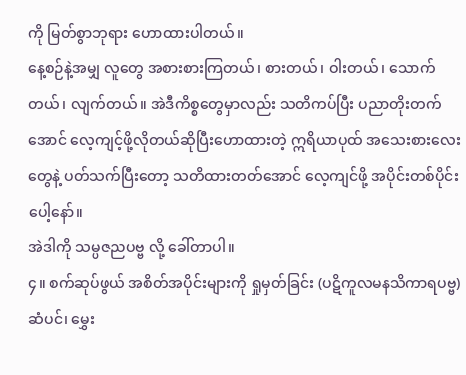ကို မြတ်စွာဘုရား ဟောထားပါတယ်။
နေ့စဉ်နဲ့အမျှ လူတွေ အစားစားကြတယ်၊ စားတယ်၊ ဝါးတယ်၊ သောက်တယ်၊ လျက်တယ်။ အဲဒီကိစ္စတွေမှာလည်း သတိကပ်ပြီး ပညာတိုးတက်အောင် လေ့ကျင့်ဖို့လိုတယ်ဆိုပြီးဟောထားတဲ့ ဣရိယာပုထ် အသေးစားလေးတွေနဲ့ ပတ်သက်ပြီးတော့ သတိထားတတ်အောင် လေ့ကျင်ဖို့ အပိုင်းတစ်ပိုင်းပေါ့နော်။
အဲဒါကို သမ္ပဇညပဗ္ဗ လို့ ခေါ်တာပါ။
၄။ စက်ဆုပ်ဖွယ် အစိတ်အပိုင်းများကို ရှုမှတ်ခြင်း (ပဋိကူလမနသိကာရပဗ္ဗ)
ဆံပင်၊ မွှေး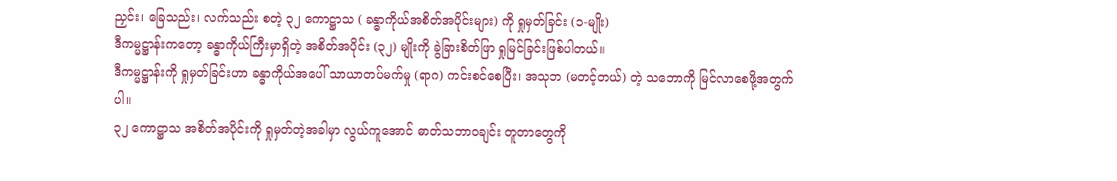ညှင်း၊ ခြေသည်း၊ လက်သည်း စတဲ့ ၃၂ ကောဋ္ဌာသ ( ခန္ဓာကိုယ်အစိတ်အပိုင်းများ) ကို ရှုမှတ်ခြင်း (၁-မျိုး)
ဒီကမ္မဋ္ဌာန်းကတော့ ခန္ဓာကိုယ်ကြီးမှာရှိတဲ့ အစိတ်အပိုင်း (၃၂) မျိုးကို ခွဲခြားစိတ်ဖြာ ရှုမြင်ခြင်းဖြစ်ပါတယ်။
ဒီကမ္မဋ္ဌာန်းကို ရှုမှတ်ခြင်းဟာ ခန္ဓာကိုယ်အပေါ် သာယာတပ်မက်မှု (ရာဂ) ကင်းစင်စေပြီး၊ အသုဘ (မတင့်တယ်) တဲ့ သဘောကို မြင်လာစေဖို့အတွက်ပါ။
၃၂ ကောဋ္ဌာသ အစိတ်အပိုင်းကို ရှုမှတ်တဲ့အခါမှာ လွယ်ကူအောင် ဓာတ်သဘာဝချင်း တူတာတွေကို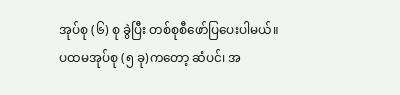အုပ်စု (၆) စု ခွဲပြီး တစ်စုစီဖော်ပြပေးပါမယ်။
ပထမအုပ်စု (၅ ခု)ကတော့ ဆံပင်၊ အ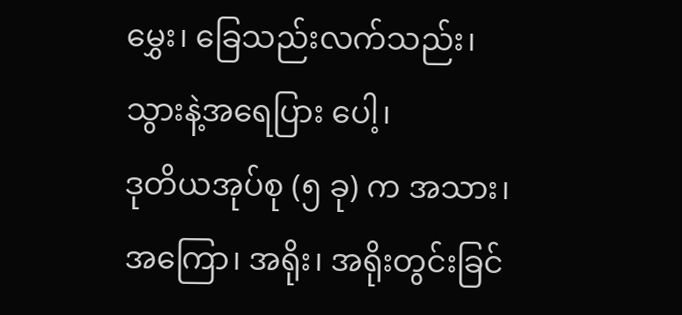မွှေး၊ ခြေသည်းလက်သည်း၊ သွားနဲ့အရေပြား ပေါ့၊
ဒုတိယအုပ်စု (၅ ခု) က အသား၊ အကြော၊ အရိုး၊ အရိုးတွင်းခြင်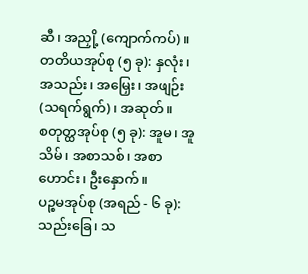ဆီ၊ အညှို့ (ကျောက်ကပ်)။
တတိယအုပ်စု (၅ ခု): နှလုံး၊ အသည်း၊ အမြှေး၊ အဖျဉ်း (သရက်ရွက်)၊ အဆုတ်။
စတုတ္ထအုပ်စု (၅ ခု): အူမ၊ အူသိမ်၊ အစာသစ်၊ အစာဟောင်း၊ ဦးနှောက်။
ပဉ္စမအုပ်စု (အရည် - ၆ ခု): သည်းခြေ၊ သ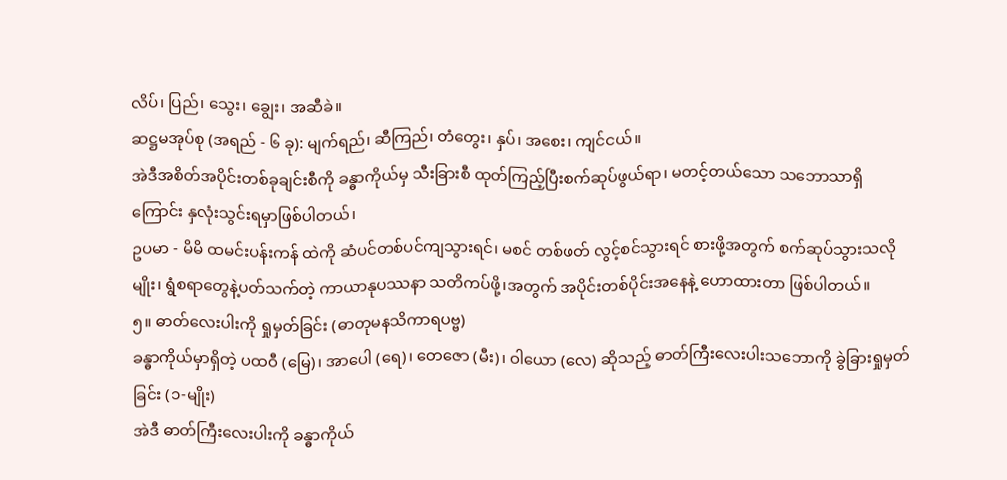လိပ်၊ ပြည်၊ သွေး၊ ချွေး၊ အဆီခဲ။
ဆဋ္ဌမအုပ်စု (အရည် - ၆ ခု): မျက်ရည်၊ ဆီကြည်၊ တံတွေး၊ နှပ်၊ အစေး၊ ကျင်ငယ်။
အဲဒီအစိတ်အပိုင်းတစ်ခုချင်းစီကို ခန္ဓာကိုယ်မှ သီးခြားစီ ထုတ်ကြည့်ပြီးစက်ဆုပ်ဖွယ်ရာ၊ မတင့်တယ်သော သဘောသာရှိကြောင်း နှလုံးသွင်းရမှာဖြစ်ပါတယ်၊
ဥပမာ - မိမိ ထမင်းပန်းကန် ထဲကို ဆံပင်တစ်ပင်ကျသွားရင်၊ မစင် တစ်ဖတ် လွင့်စင်သွားရင် စားဖို့အတွက် စက်ဆုပ်သွားသလိုမျိုး၊ ရွံစရာတွေနဲ့ပတ်သက်တဲ့ ကာယာနုပဿနာ သတိကပ်ဖို့၊အတွက် အပိုင်းတစ်ပိုင်းအနေနဲ့ ဟောထားတာ ဖြစ်ပါတယ်။
၅။ ဓာတ်လေးပါးကို ရှုမှတ်ခြင်း (ဓာတုမနသိကာရပဗ္ဗ)
ခန္ဓာကိုယ်မှာရှိတဲ့ ပထဝီ (မြေ)၊ အာပေါ (ရေ)၊ တေဇော (မီး)၊ ဝါယော (လေ) ဆိုသည့် ဓာတ်ကြီးလေးပါးသဘောကို ခွဲခြားရှုမှတ်ခြင်း (၁-မျိုး)
အဲဒီ ဓာတ်ကြီးလေးပါးကို ခန္ဓာကိုယ်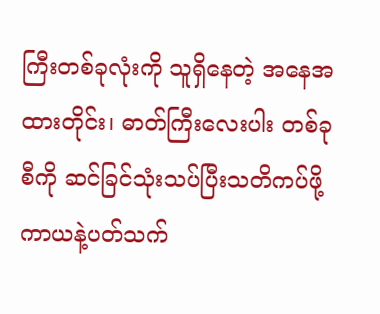ကြီးတစ်ခုလုံးကို သူရှိနေတဲ့ အနေအထားတိုင်း၊ ဓာတ်ကြီးလေးပါး တစ်ခုစီကို ဆင်ခြင်သုံးသပ်ပြီးသတိကပ်ဖို့ ကာယနဲ့ပတ်သက်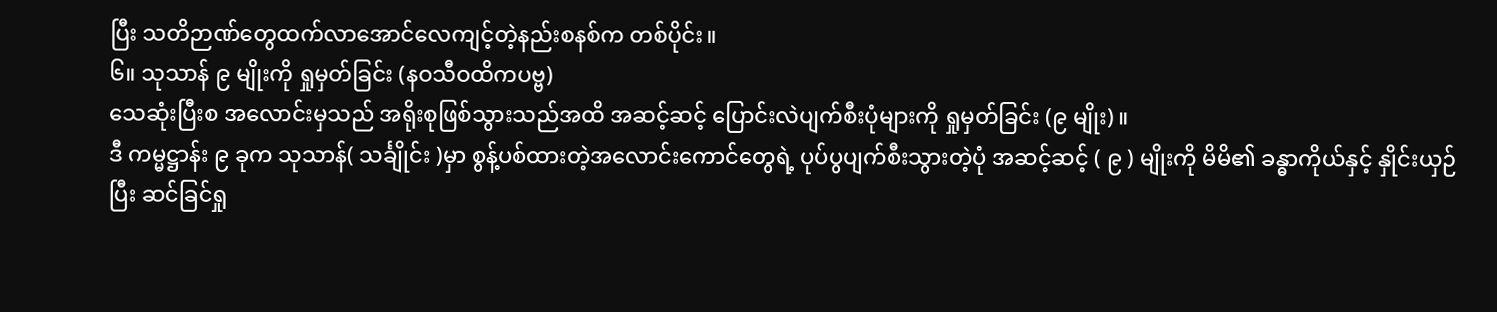ပြီး သတိဉာဏ်တွေထက်လာအောင်လေကျင့်တဲ့နည်းစနစ်က တစ်ပိုင်း။
၆။ သုသာန် ၉ မျိုးကို ရှုမှတ်ခြင်း (နဝသီဝထိကပဗ္ဗ)
သေဆုံးပြီးစ အလောင်းမှသည် အရိုးစုဖြစ်သွားသည်အထိ အဆင့်ဆင့် ပြောင်းလဲပျက်စီးပုံများကို ရှုမှတ်ခြင်း (၉ မျိုး)။
ဒီ ကမ္မဋ္ဌာန်း ၉ ခုက သုသာန်( သင်္ချိုင်း )မှာ စွန့်ပစ်ထားတဲ့အလောင်းကောင်တွေရဲ့ ပုပ်ပွပျက်စီးသွားတဲ့ပုံ အဆင့်ဆင့် ( ၉ ) မျိုးကို မိမိ၏ ခန္ဓာကိုယ်နှင့် နှိုင်းယှဉ်ပြီး ဆင်ခြင်ရှု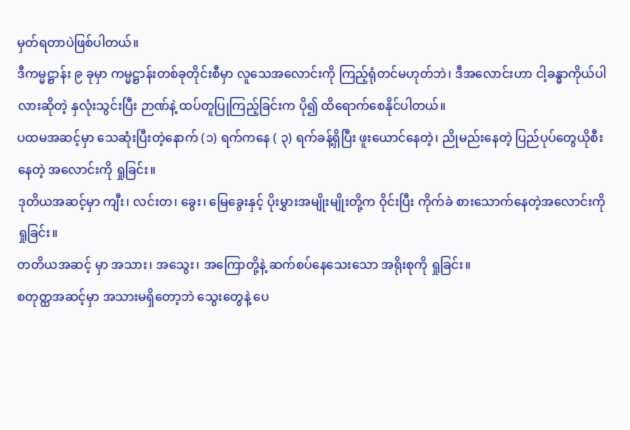မှတ်ရတာပဲဖြစ်ပါတယ်။
ဒီကမ္မဋ္ဌာန်း ၉ ခုမှာ ကမ္မဋ္ဌာန်းတစ်ခုတိုင်းစီမှာ လူသေအလောင်းကို ကြည့်ရုံတင်မဟုတ်ဘဲ၊ ဒီအလောင်းဟာ ငါ့ခန္ဓာကိုယ်ပါလားဆိုတဲ့ နှလုံးသွင်းပြီး ဉာဏ်နဲ့ ထပ်တူပြုကြည့်ခြင်းက ပို၍ ထိရောက်စေနိုင်ပါတယ်။
ပထမအဆင့်မှာ သေဆုံးပြီးတဲ့နောက် (၁) ရက်ကနေ ( ၃) ရက်ခန့်ရှိပြီး ဖူးယောင်နေတဲ့၊ ညိုမည်းနေတဲ့ ပြည်ပုပ်တွေယိုစီးနေတဲ့ အလောင်းကို ရှုခြင်း။
ဒုတိယအဆင့်မှာ ကျီး၊ လင်းတ၊ ခွေး၊ မြေခွေးနှင့် ပိုးမွှားအမျိုးမျိုးတို့က ဝိုင်းပြီး ကိုက်ခဲ စားသောက်နေတဲ့အလောင်းကို ရှုခြင်း။
တတိယအဆင့် မှာ အသား၊ အသွေး၊ အကြောတို့နဲ့ ဆက်စပ်နေသေးသော အရိုးစုကို ရှုခြင်း။
စတုတ္ထအဆင့်မှာ အသားမရှိတော့ဘဲ သွေးတွေနဲ့ ပေ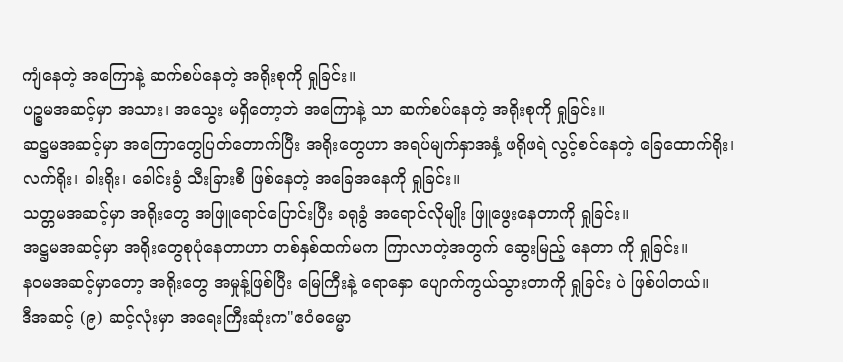ကျံနေတဲ့ အကြောနဲ့ ဆက်စပ်နေတဲ့ အရိုးစုကို ရှုခြင်း။
ပဉ္စမအဆင့်မှာ အသား၊ အသွေး မရှိတော့ဘဲ အကြောနဲ့ သာ ဆက်စပ်နေတဲ့ အရိုးစုကို ရှုခြင်း။
ဆဋ္ဌမအဆင့်မှာ အကြောတွေပြတ်တောက်ပြီး အရိုးတွေဟာ အရပ်မျက်နှာအနှံ့ ဖရိုဖရဲ လွင့်စင်နေတဲ့ ခြေထောက်ရိုး၊ လက်ရိုး၊ ခါးရိုး၊ ခေါင်းခွံ သီးခြားစီ ဖြစ်နေတဲ့ အခြေအနေကို ရှုခြင်း။
သတ္တမအဆင့်မှာ အရိုးတွေ အဖြူရောင်ပြောင်းပြီး ခရုခွံ အရောင်လိုမျိုး ဖြူဖွေးနေတာကို ရှုခြင်း။
အဋ္ဌမအဆင့်မှာ အရိုးတွေစုပုံနေတာဟာ တစ်နှစ်ထက်မက ကြာလာတဲ့အတွက် ဆွေးမြည့် နေတာ ကို ရှုခြင်း။
နဝမအဆင့်မှာတော့ အရိုးတွေ အမှုန့်ဖြစ်ပြီး မြေကြီးနဲ့ ရောနှော ပျောက်ကွယ်သွားတာကို ရှုခြင်း ပဲ ဖြစ်ပါတယ်။
ဒီအဆင့် (၉) ဆင့်လုံးမှာ အရေးကြီးဆုံးက"ဧဝံဓမ္မော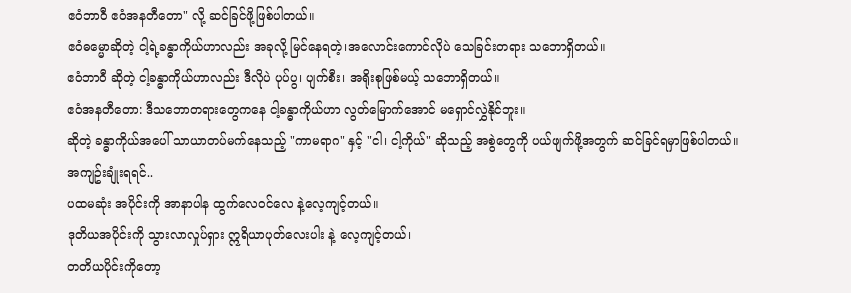ဧဝံဘာဝီ ဧဝံအနတီတော" လို့ ဆင်ခြင်ဖို့ဖြစ်ပါတယ်။
ဧဝံဓမ္မောဆိုတဲ့ ငါ့ရဲ့ခန္ဓာကိုယ်ဟာလည်း အခုလို့ မြင်နေရတဲ့၊အလောင်းကောင်လိုပဲ သေခြင်းတရား သဘောရှိတယ်။
ဧဝံဘာဝီ ဆိုတဲ့ ငါ့ခန္ဓာကိုယ်ဟာလည်း ဒီလိုပဲ ပုပ်ပွ၊ ပျက်စီး၊ အရိုးစုဖြစ်မယ့် သဘောရှိတယ်။
ဧဝံအနတီတော: ဒီသဘောတရားတွေကနေ ငါ့ခန္ဓာကိုယ်ဟာ လွတ်မြောက်အောင် မရှောင်လွှဲနိုင်ဘူး။
ဆိုတဲ့ ခန္ဓာကိုယ်အပေါ် သာယာတပ်မက်နေသည့် "ကာမရာဂ" နှင့် "ငါ၊ ငါ့ကိုယ်" ဆိုသည့် အစွဲတွေကို ပယ်ဖျက်ဖို့အတွက် ဆင်ခြင်ရမှာဖြစ်ပါတယ်။
အကျဥ်းချုံးရရင်..
ပထမဆုံး အပိုင်းကို အာနာပါန ထွက်လေဝင်လေ နဲ့လေ့ကျင့်တယ်။
ဒုတိယအပိုင်းကို သွားလာလှုပ်ရှား ဣရိယာပုတ်လေးပါး နဲ့ လေ့ကျင့်တယ်၊
တတိယပိုင်းကိုတော့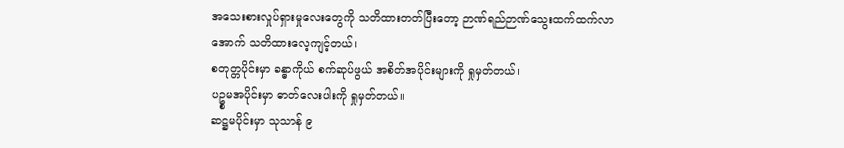အသေးစားလှုပ်ရှားမှုလေးတွေကို သတိထားတတ်ပြီးတော့ ဉာဏ်ရည်ဉာဏ်သွေးထက်ထက်လာအောက် သတိထားလေ့ကျင့်တယ်၊
စတုတ္တပိုင်းမှာ ခန္ဓာကိုယ် စက်ဆုပ်ဖွယ် အစိတ်အပိုင်းများကို ရှုမှတ်တယ်၊
ပဥ္စမအပိုင်းမှာ ဓာတ်လေးပါးကို ရှုမှတ်တယ်။
ဆဋ္ဌမပိုင်းမှာ သုသာန် ၉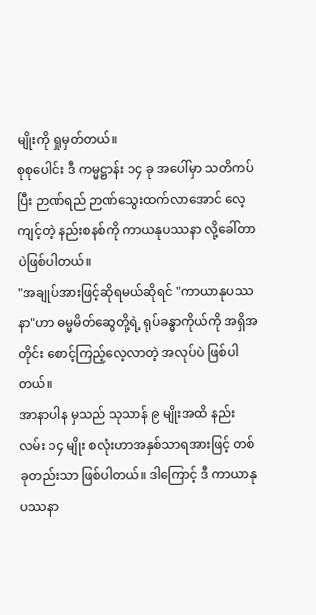မျိုးကို ရှုမှတ်တယ်။
စုစုပေါင်း ဒီ ကမ္မဋ္ဌာန်း ၁၄ ခု အပေါ်မှာ သတိကပ်ပြီး ဉာဏ်ရည် ဉာဏ်သွေးထက်လာအောင် လေ့ကျင့်တဲ့ နည်းစနစ်ကို ကာယနုပဿနာ လို့ခေါ်တာပဲဖြစ်ပါတယ်။
"အချုပ်အားဖြင့်ဆိုရမယ်ဆိုရင် "ကာယာနုပဿနာ"ဟာ ဓမ္မမိတ်ဆွေတို့ရဲ့ ရုပ်ခန္ဓာကိုယ်ကို အရှိအတိုင်း စောင့်ကြည့်လေ့လာတဲ့ အလုပ်ပဲ ဖြစ်ပါတယ်။
အာနာပါန မှသည် သုသာန် ၉ မျိုးအထိ နည်းလမ်း ၁၄ မျိုး စလုံးဟာအနှစ်သာရအားဖြင့် တစ်ခုတည်းသာ ဖြစ်ပါတယ်။ ဒါကြောင့် ဒီ ကာယာနုပဿနာ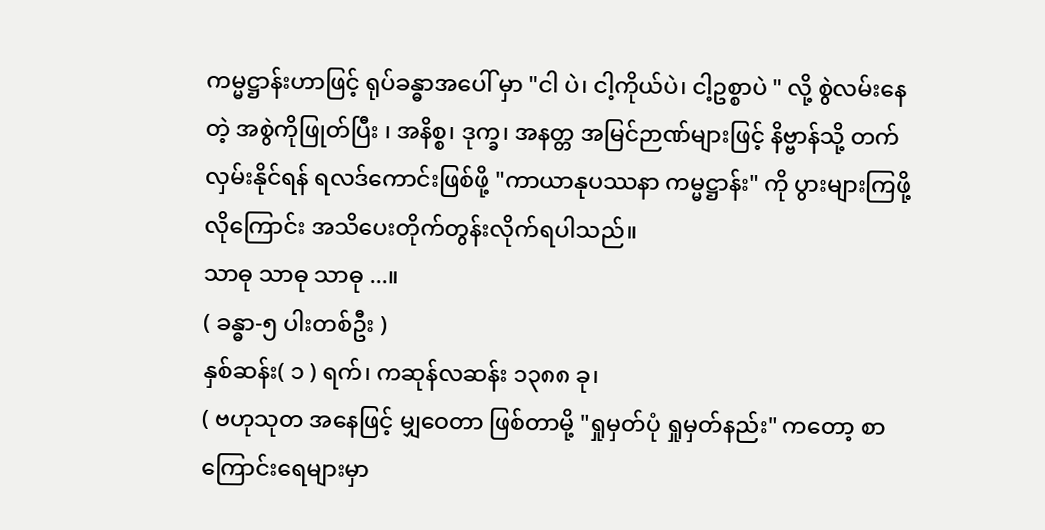ကမ္မဋ္ဌာန်းဟာဖြင့် ရုပ်ခန္ဓာအပေါ် မှာ "ငါ ပဲ၊ ငါ့ကိုယ်ပဲ၊ ငါ့ဥစ္စာပဲ " လို့ စွဲလမ်းနေတဲ့ အစွဲကိုဖြုတ်ပြီး ၊ အနိစ္စ၊ ဒုက္ခ၊ အနတ္တ အမြင်ဉာဏ်များဖြင့် နိဗ္ဗာန်သို့ တက်လှမ်းနိုင်ရန် ရလဒ်ကောင်းဖြစ်ဖို့ "ကာယာနုပဿနာ ကမ္မဋ္ဌာန်း" ကို ပွားများကြဖို့လိုကြောင်း အသိပေးတိုက်တွန်းလိုက်ရပါသည်။
သာဓု သာဓု သာဓု ...။
( ခန္ဓာ-၅ ပါးတစ်ဦး )
နှစ်ဆန်း( ၁ ) ရက်၊ ကဆုန်လဆန်း ၁၃၈၈ ခု၊
( ဗဟုသုတ အနေဖြင့် မျှဝေတာ ဖြစ်တာမို့ "ရှုမှတ်ပုံ ရှုမှတ်နည်း" ကတော့ စာကြောင်းရေများမှာ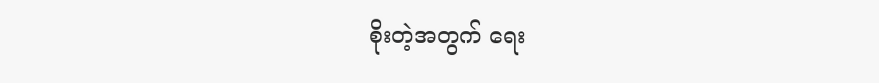စိုးတဲ့အတွက် ရေး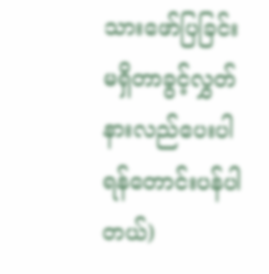သားဖော်ပြခြင်းမရှိတာခွင့်လွှတ်နားလည်ပေးပါရန်တောင်းပန်ပါတယ်)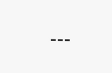---